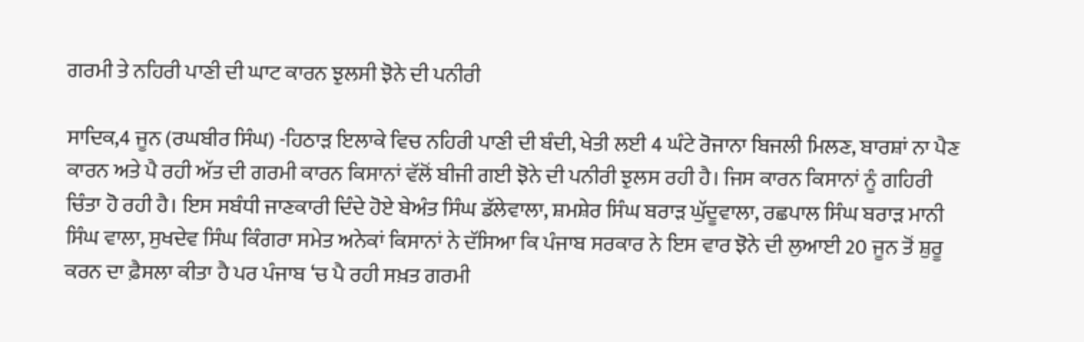ਗਰਮੀ ਤੇ ਨਹਿਰੀ ਪਾਣੀ ਦੀ ਘਾਟ ਕਾਰਨ ਝੁਲਸੀ ਝੋਨੇ ਦੀ ਪਨੀਰੀ

ਸਾਦਿਕ,4 ਜੂਨ (ਰਘਬੀਰ ਸਿੰਘ) -ਹਿਠਾੜ ਇਲਾਕੇ ਵਿਚ ਨਹਿਰੀ ਪਾਣੀ ਦੀ ਬੰਦੀ, ਖੇਤੀ ਲਈ 4 ਘੰਟੇ ਰੋਜਾਨਾ ਬਿਜਲੀ ਮਿਲਣ, ਬਾਰਸ਼ਾਂ ਨਾ ਪੈਣ ਕਾਰਨ ਅਤੇ ਪੈ ਰਹੀ ਅੱਤ ਦੀ ਗਰਮੀ ਕਾਰਨ ਕਿਸਾਨਾਂ ਵੱਲੋਂ ਬੀਜੀ ਗਈ ਝੋਨੇ ਦੀ ਪਨੀਰੀ ਝੁਲਸ ਰਹੀ ਹੈ। ਜਿਸ ਕਾਰਨ ਕਿਸਾਨਾਂ ਨੂੰ ਗਹਿਰੀ ਚਿੰਤਾ ਹੋ ਰਹੀ ਹੈ। ਇਸ ਸਬੰਧੀ ਜਾਣਕਾਰੀ ਦਿੰਦੇ ਹੋਏ ਬੇਅੰਤ ਸਿੰਘ ਡੱਲੇਵਾਲਾ, ਸ਼ਮਸ਼ੇਰ ਸਿੰਘ ਬਰਾੜ ਘੁੱਦੂਵਾਲਾ, ਰਛਪਾਲ ਸਿੰਘ ਬਰਾੜ ਮਾਨੀ ਸਿੰਘ ਵਾਲਾ, ਸੁਖਦੇਵ ਸਿੰਘ ਕਿੰਗਰਾ ਸਮੇਤ ਅਨੇਕਾਂ ਕਿਸਾਨਾਂ ਨੇ ਦੱਸਿਆ ਕਿ ਪੰਜਾਬ ਸਰਕਾਰ ਨੇ ਇਸ ਵਾਰ ਝੋਨੇ ਦੀ ਲੁਆਈ 20 ਜੂਨ ਤੋਂ ਸ਼ੁਰੂ ਕਰਨ ਦਾ ਫ਼ੈਸਲਾ ਕੀਤਾ ਹੈ ਪਰ ਪੰਜਾਬ ‘ਚ ਪੈ ਰਹੀ ਸਖ਼ਤ ਗਰਮੀ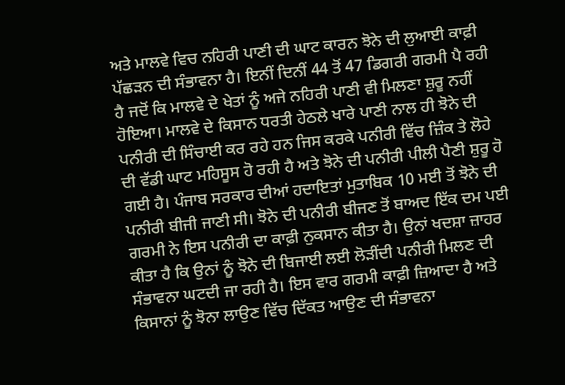ਅਤੇ ਮਾਲਵੇ ਵਿਚ ਨਹਿਰੀ ਪਾਣੀ ਦੀ ਘਾਟ ਕਾਰਨ ਝੋਨੇ ਦੀ ਲੁਆਈ ਕਾਫ਼ੀ ਪੱਛੜਨ ਦੀ ਸੰਭਾਵਨਾ ਹੈ। ਇਨੀਂ ਦਿਨੀਂ 44 ਤੋਂ 47 ਡਿਗਰੀ ਗਰਮੀ ਪੈ ਰਹੀ ਹੈ ਜਦੋਂ ਕਿ ਮਾਲਵੇ ਦੇ ਖੇਤਾਂ ਨੂੰ ਅਜੇ ਨਹਿਰੀ ਪਾਣੀ ਵੀ ਮਿਲਣਾ ਸ਼ੁਰੂ ਨਹੀਂ ਹੋਇਆ। ਮਾਲਵੇ ਦੇ ਕਿਸਾਨ ਧਰਤੀ ਹੇਠਲੇ ਖਾਰੇ ਪਾਣੀ ਨਾਲ ਹੀ ਝੋਨੇ ਦੀ ਪਨੀਰੀ ਦੀ ਸਿੰਚਾਈ ਕਰ ਰਹੇ ਹਨ ਜਿਸ ਕਰਕੇ ਪਨੀਰੀ ਵਿੱਚ ਜ਼ਿੰਕ ਤੇ ਲੋਹੇ ਦੀ ਵੱਡੀ ਘਾਟ ਮਹਿਸੂਸ ਹੋ ਰਹੀ ਹੈ ਅਤੇ ਝੋਨੇ ਦੀ ਪਨੀਰੀ ਪੀਲੀ ਪੈਣੀ ਸ਼ੁਰੂ ਹੋ ਗਈ ਹੈ। ਪੰਜਾਬ ਸਰਕਾਰ ਦੀਆਂ ਹਦਾਇਤਾਂ ਮੁਤਾਬਿਕ 10 ਮਈ ਤੋਂ ਝੋਨੇ ਦੀ ਪਨੀਰੀ ਬੀਜੀ ਜਾਣੀ ਸੀ। ਝੋਨੇ ਦੀ ਪਨੀਰੀ ਬੀਜਣ ਤੋਂ ਬਾਅਦ ਇੱਕ ਦਮ ਪਈ ਗਰਮੀ ਨੇ ਇਸ ਪਨੀਰੀ ਦਾ ਕਾਫ਼ੀ ਨੁਕਸਾਨ ਕੀਤਾ ਹੈ। ਉਨਾਂ ਖਦਸ਼ਾ ਜ਼ਾਹਰ ਕੀਤਾ ਹੈ ਕਿ ਉਨਾਂ ਨੂੰ ਝੋਨੇ ਦੀ ਬਿਜਾਈ ਲਈ ਲੋੜੀਂਦੀ ਪਨੀਰੀ ਮਿਲਣ ਦੀ ਸੰਭਾਵਨਾ ਘਟਦੀ ਜਾ ਰਹੀ ਹੈ। ਇਸ ਵਾਰ ਗਰਮੀ ਕਾਫ਼ੀ ਜ਼ਿਆਦਾ ਹੈ ਅਤੇ ਕਿਸਾਨਾਂ ਨੂੰ ਝੋਨਾ ਲਾਉਣ ਵਿੱਚ ਦਿੱਕਤ ਆਉਣ ਦੀ ਸੰਭਾਵਨਾ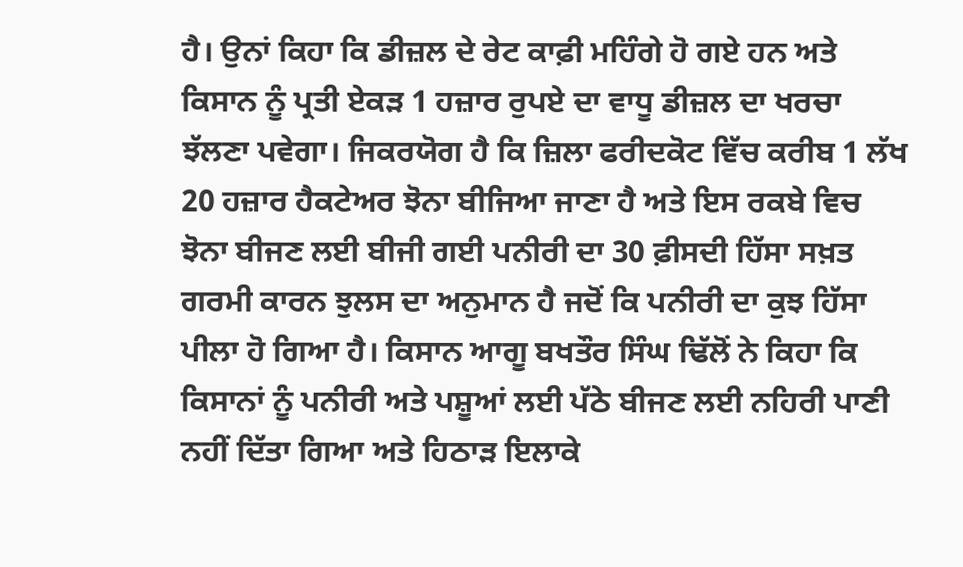ਹੈ। ਉਨਾਂ ਕਿਹਾ ਕਿ ਡੀਜ਼ਲ ਦੇ ਰੇਟ ਕਾਫ਼ੀ ਮਹਿੰਗੇ ਹੋ ਗਏ ਹਨ ਅਤੇ ਕਿਸਾਨ ਨੂੰ ਪ੍ਰਤੀ ਏਕੜ 1 ਹਜ਼ਾਰ ਰੁਪਏ ਦਾ ਵਾਧੂ ਡੀਜ਼ਲ ਦਾ ਖਰਚਾ ਝੱਲਣਾ ਪਵੇਗਾ। ਜਿਕਰਯੋਗ ਹੈ ਕਿ ਜ਼ਿਲਾ ਫਰੀਦਕੋਟ ਵਿੱਚ ਕਰੀਬ 1 ਲੱਖ 20 ਹਜ਼ਾਰ ਹੈਕਟੇਅਰ ਝੋਨਾ ਬੀਜਿਆ ਜਾਣਾ ਹੈ ਅਤੇ ਇਸ ਰਕਬੇ ਵਿਚ ਝੋਨਾ ਬੀਜਣ ਲਈ ਬੀਜੀ ਗਈ ਪਨੀਰੀ ਦਾ 30 ਫ਼ੀਸਦੀ ਹਿੱਸਾ ਸਖ਼ਤ ਗਰਮੀ ਕਾਰਨ ਝੁਲਸ ਦਾ ਅਨੁਮਾਨ ਹੈ ਜਦੋਂ ਕਿ ਪਨੀਰੀ ਦਾ ਕੁਝ ਹਿੱਸਾ ਪੀਲਾ ਹੋ ਗਿਆ ਹੈ। ਕਿਸਾਨ ਆਗੂ ਬਖਤੌਰ ਸਿੰਘ ਢਿੱਲੋਂ ਨੇ ਕਿਹਾ ਕਿ ਕਿਸਾਨਾਂ ਨੂੰ ਪਨੀਰੀ ਅਤੇ ਪਸ਼ੂਆਂ ਲਈ ਪੱਠੇ ਬੀਜਣ ਲਈ ਨਹਿਰੀ ਪਾਣੀ ਨਹੀਂ ਦਿੱਤਾ ਗਿਆ ਅਤੇ ਹਿਠਾੜ ਇਲਾਕੇ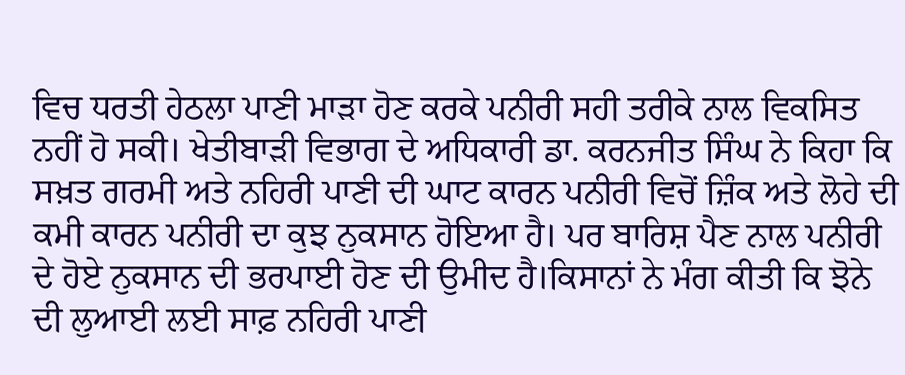ਵਿਚ ਧਰਤੀ ਹੇਠਲਾ ਪਾਣੀ ਮਾੜਾ ਹੋਣ ਕਰਕੇ ਪਨੀਰੀ ਸਹੀ ਤਰੀਕੇ ਨਾਲ ਵਿਕਸਿਤ ਨਹੀਂ ਹੋ ਸਕੀ। ਖੇਤੀਬਾੜੀ ਵਿਭਾਗ ਦੇ ਅਧਿਕਾਰੀ ਡਾ. ਕਰਨਜੀਤ ਸਿੰਘ ਨੇ ਕਿਹਾ ਕਿ ਸਖ਼ਤ ਗਰਮੀ ਅਤੇ ਨਹਿਰੀ ਪਾਣੀ ਦੀ ਘਾਟ ਕਾਰਨ ਪਨੀਰੀ ਵਿਚੋਂ ਜ਼ਿੰਕ ਅਤੇ ਲੋਹੇ ਦੀ ਕਮੀ ਕਾਰਨ ਪਨੀਰੀ ਦਾ ਕੁਝ ਨੁਕਸਾਨ ਹੋਇਆ ਹੈ। ਪਰ ਬਾਰਿਸ਼ ਪੈਣ ਨਾਲ ਪਨੀਰੀ ਦੇ ਹੋਏ ਨੁਕਸਾਨ ਦੀ ਭਰਪਾਈ ਹੋਣ ਦੀ ਉਮੀਦ ਹੈ।ਕਿਸਾਨਾਂ ਨੇ ਮੰਗ ਕੀਤੀ ਕਿ ਝੋਨੇ ਦੀ ਲੁਆਈ ਲਈ ਸਾਫ਼ ਨਹਿਰੀ ਪਾਣੀ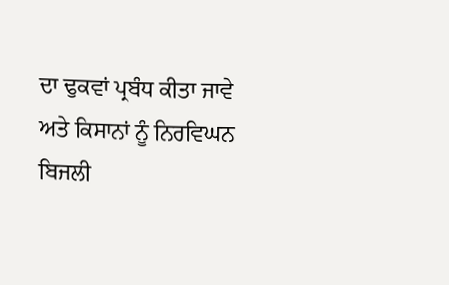ਦਾ ਢੁਕਵਾਂ ਪ੍ਰਬੰਧ ਕੀਤਾ ਜਾਵੇ ਅਤੇ ਕਿਸਾਨਾਂ ਨੂੰ ਨਿਰਵਿਘਨ ਬਿਜਲੀ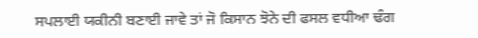ਸਪਲਾਈ ਯਕੀਨੀ ਬਣਾਈ ਜਾਵੇ ਤਾਂ ਜੋ ਕਿਸਾਨ ਝੋਨੇ ਦੀ ਫਸਲ ਵਧੀਆ ਢੰਗ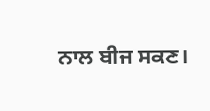ਨਾਲ ਬੀਜ ਸਕਣ।